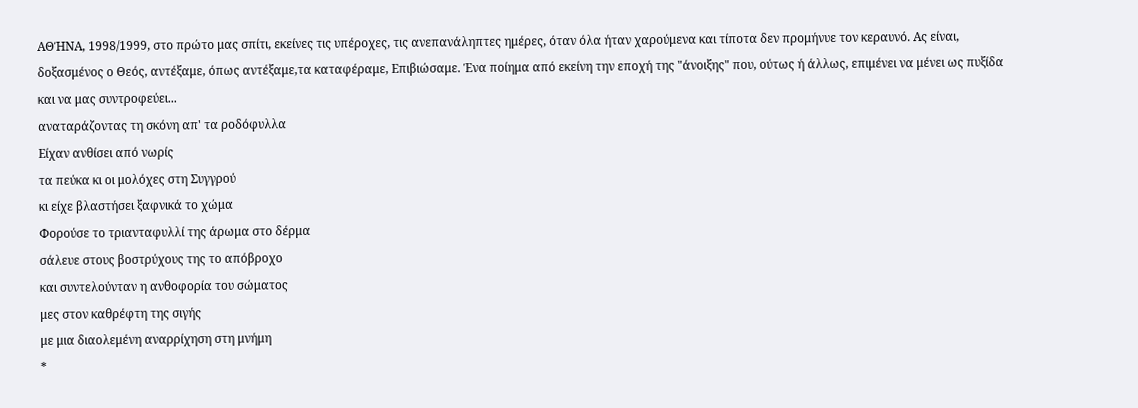ΑΘΉΝΑ, 1998/1999, στο πρώτο μας σπίτι, εκείνες τις υπέροχες, τις ανεπανάληπτες ημέρες, όταν όλα ήταν χαρούμενα και τίποτα δεν προμήνυε τον κεραυνό. Ας είναι, δοξασμένος ο Θεός, αντέξαμε, όπως αντέξαμε,τα καταφέραμε, Επιβιώσαμε. Ένα ποίημα από εκείνη την εποχή της "άνοιξης" που, ούτως ή άλλως, επιμένει να μένει ως πυξίδα και να μας συντροφεύει...
αναταράζοντας τη σκόνη απ' τα ροδόφυλλα
Είχαν ανθίσει από νωρίς
τα πεύκα κι οι μολόχες στη Συγγρού
κι είχε βλαστήσει ξαφνικά το χώμα
Φορούσε το τριανταφυλλί της άρωμα στο δέρμα
σάλευε στους βοστρύχους της το απόβροχο
και συντελούνταν η ανθοφορία του σώματος
μες στον καθρέφτη της σιγής
με μια διαολεμένη αναρρίχηση στη μνήμη
*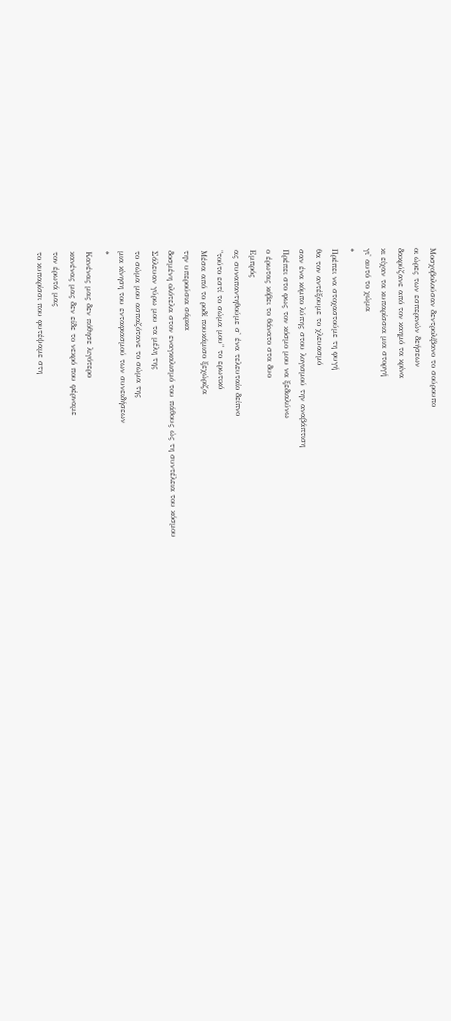Μοσχοβολούσαν δεντρολίβανο το σούρουπο
οι ώρες των εσπερινών δεήσεων
δακρύζανε από τον καημό τα κρίνα
κι είχαν τα κυπαρίσσια μια στοργή
γι' αυτό το χώμα
*
Πρέπει να στοχαστούμε τη φυγή
θα τον αντέξουμε το χλευασμό
σαν ένα κόμπο λύπης στου λογισμού την αναβάπτιση
Πρέπει στο φως τον κόσμο μου να ξεδιαλύνω
ο έρωτας κόβει το θάνατο στα δυο
Εμπρός
ας συναπαντηθούμε σ' ένα τελευταίο δείπνο
"τούτο εστί το σώμα μου" το ερωτικό
Μέσα από το ροδί πουκάμισο ξεχώριζα
την υπερούσια σάρκα
δοσμένη ολότελα στον εναγκαλισμό του πάθους ώς τη συντέλεια του κόσμου
Σάλευαν γύρω μου τα μέλη της
το σώμα μου ασπαζότανε το σώμα της
μια κίνηση του ενταφιασμού των συνειδήσεων
*
Κανένας μας δεν πόθησε λιγότερο
κανένας μας δεν είδε το νεκρό που φέρναμε
τον έρωτά μας
το κυπαρίσσι που φυτέψαμε στη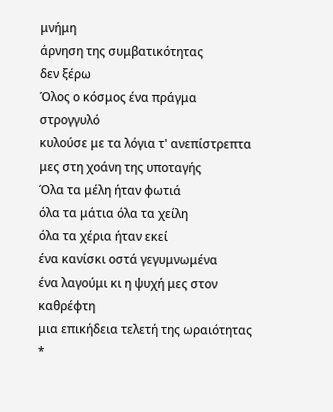μνήμη
άρνηση της συμβατικότητας
δεν ξέρω
Όλος ο κόσμος ένα πράγμα στρογγυλό
κυλούσε με τα λόγια τ' ανεπίστρεπτα
μες στη χοάνη της υποταγής
Όλα τα μέλη ήταν φωτιά
όλα τα μάτια όλα τα χείλη
όλα τα χέρια ήταν εκεί
ένα κανίσκι οστά γεγυμνωμένα
ένα λαγούμι κι η ψυχή μες στον καθρέφτη
μια επικήδεια τελετή της ωραιότητας
*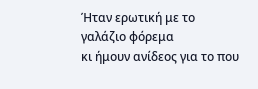Ήταν ερωτική με το γαλάζιο φόρεμα
κι ήμουν ανίδεος για το που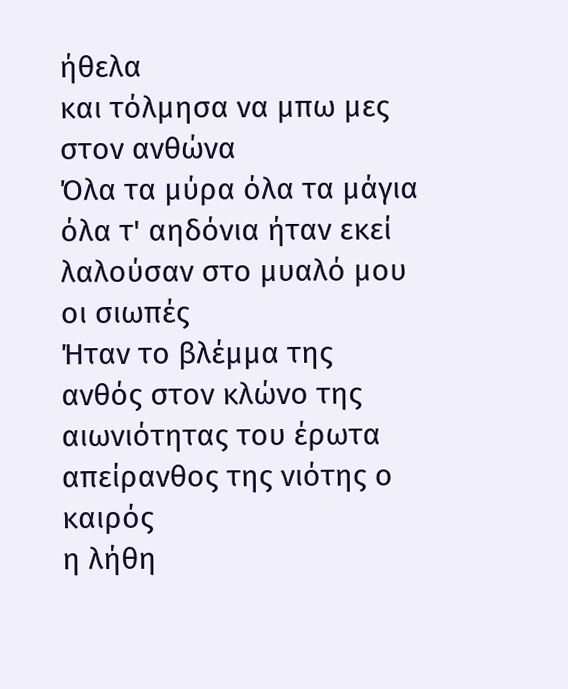ήθελα
και τόλμησα να μπω μες στον ανθώνα
Όλα τα μύρα όλα τα μάγια
όλα τ' αηδόνια ήταν εκεί
λαλούσαν στο μυαλό μου οι σιωπές
Ήταν το βλέμμα της
ανθός στον κλώνο της αιωνιότητας του έρωτα
απείρανθος της νιότης ο καιρός
η λήθη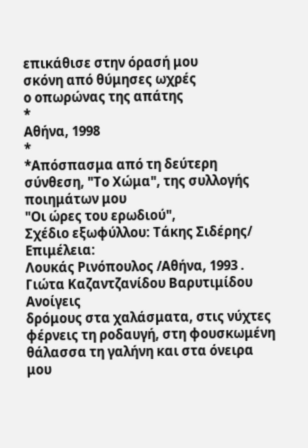επικάθισε στην όρασή μου
σκόνη από θύμησες ωχρές
ο οπωρώνας της απάτης
*
Αθήνα, 1998
*
*Απόσπασμα από τη δεύτερη σύνθεση, "Το Χώμα", της συλλογής ποιημάτων μου
"Οι ώρες του ερωδιού",
Σχέδιο εξωφύλλου: Τάκης Σιδέρης/ Επιμέλεια:
Λουκάς Ρινόπουλος /Αθήνα, 1993 .
Γιώτα Καζαντζανίδου Βαρυτιμίδου
Ανοίγεις
δρόμους στα χαλάσματα, στις νύχτες φέρνεις τη ροδαυγή, στη φουσκωμένη
θάλασσα τη γαλήνη και στα όνειρα μου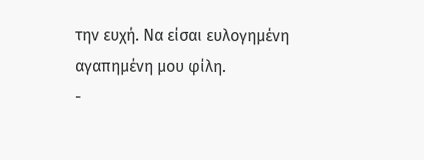την ευχή. Να είσαι ευλογημένη
αγαπημένη μου φίλη.
-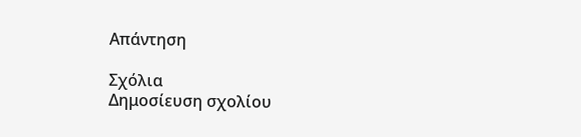Απάντηση

Σχόλια
Δημοσίευση σχολίου